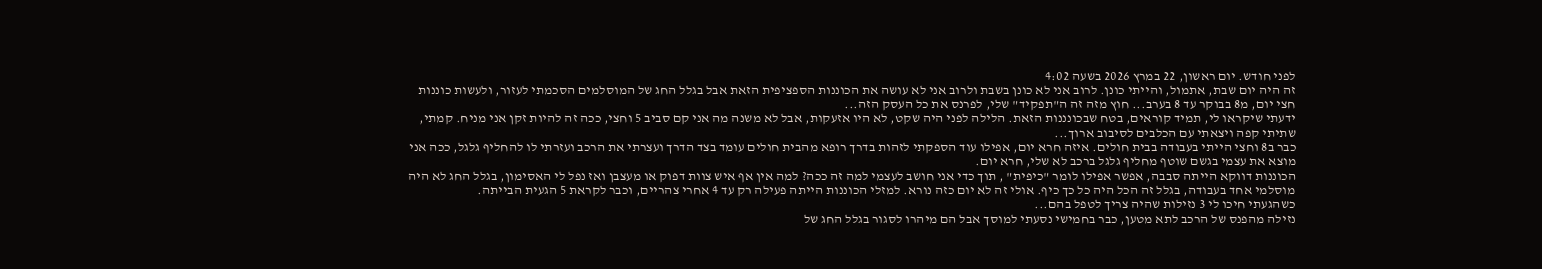לפני חודש. יום ראשון, 22 במרץ 2026 בשעה 4:02
זה היה יום שבת, אתמול, והייתי כונן. לרוב אני לא כונן בשבת ולרוב אני לא עושה את הכוננות הספציפית הזאת אבל בגלל החג של המוסלמים הסכמתי לעזור, ולעשות כוננות חצי יום, מ8 בבוקר עד 8 בערב... חוץ מזה זה ה"תפקיד" שלי, לפרנס את כל העסק הזה...
ידעתי שיקראו לי, תמיד קוראים, בטח שבכונננות הזאת. הלילה לפני היה שקט, לא היו אזעקות, אבל לא משנה מה אני קם סביב 5 וחצי, ככה זה להיות זקן אני מניח. קמתי, שתיתי קפה ויצאתי עם הכלבים לסיבוב ארוך...
כבר ב8 וחצי הייתי בעבודה בבית חולים. איזה חרא יום, אפילו עוד הספקתי לזהות בדרך רופא מהבית חולים עומד בצד הדרך ועצרתי את הרכב ועזרתי לו להחליף גלגל, ככה אני מוצא את עצמי בגשם שוטף מחליף גלגל ברכב לא שלי, חרא יום.
הכוננות דווקא הייתה סבבה, אפשר אפילו לומר "כיפית" , תוך כדי אני חושב לעצמי למה זה ככה? למה אין אף איש צוות דפוק או מעצבן ואז נפל לי האסימון, בגלל החג לא היה מוסלמי אחד בעבודה, בגלל זה הכל היה כל כך כיף. אולי זה לא יום כזה נורא. למזלי הכוננות הייתה פעילה רק עד 4 אחרי צהריים, וכבר לקראת 5 הגעית הבייתה.
כשהגעתי חיכו לי 3 נזילות שהיה צריך לטפל בהם...
נזילה מהפנס של הרכב לתא מטען, כבר בחמישי נסעתי למוסך אבל הם מיהרו לסגור בגלל החג של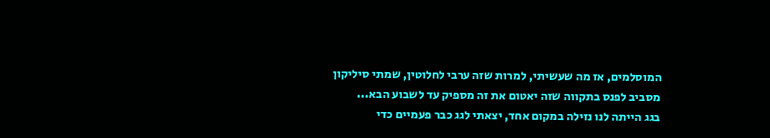המוסלמים, אז מה שעשיתי, למרות שזה ערבי לחלוטין, שמתי סיליקון מסביב לפנס בתקווה שזה יאטום את זה מספיק עד לשבוע הבא...
בגג הייתה לנו נזילה במקום אחד, יצאתי לגג כבר פעמיים כדי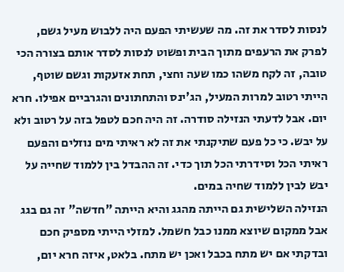לנסות לסדר את זה. מה שעשיתי הפעם היה ללבוש מעיל גשם, לפרק את הרעפים מתוך הבית ופשוט לנסות לסדר אותם בצורה הכי טובה, זה לקח משהו כמו שעה וחצי, תחת אזעקות וגשם שוטף, הייתי רטוב למרות המעיל, הג'ינס והתחתונים והגרביים אפילו. חרא יום. אבל לדעתי הנזילה סודרה. זה היה חכם לטפל בזה על רטוב ולא על יבש. כי כל פעם שתיקנתי את זה לא ראיתי מים נוזלים והפעם ראיתי הכל וסידרתי הכל תוך כדי. זה ההבדל בין ללמוד שחייה על יבש לבין ללמוד שחיה במים.
הנזילה השלישית גם הייתה מהגג והיא הייתה "חדשה" זה גם בגג אבל ממקום שיוצא ממנו כבל חשמל. למזלי הייתי מספיק חכם ובדקתי אם יש מתח בכבל ואכן יש מתח. בלאט, איזה חרא יום,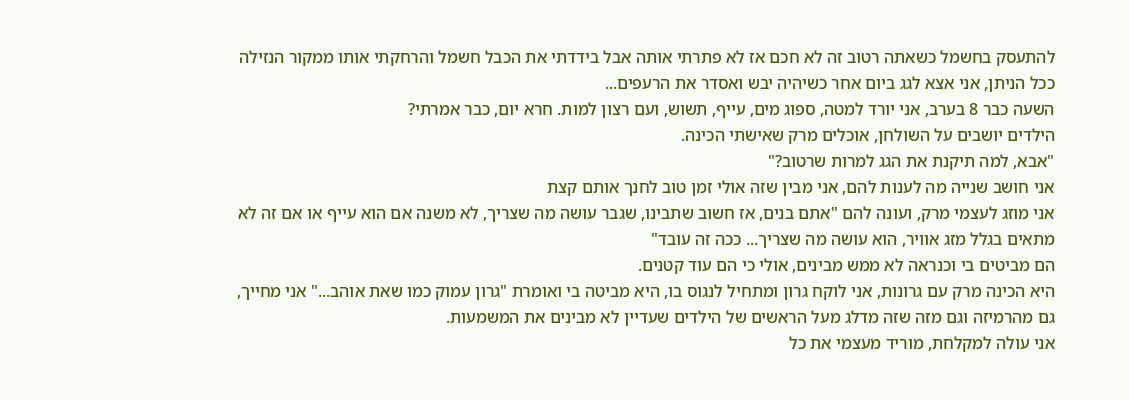להתעסק בחשמל כשאתה רטוב זה לא חכם אז לא פתרתי אותה אבל בידדתי את הכבל חשמל והרחקתי אותו ממקור הנזילה ככל הניתן, אני אצא לגג ביום אחר כשיהיה יבש ואסדר את הרעפים...
השעה כבר 8 בערב, אני יורד למטה, ספוג מים, עייף, תשוש, ועם רצון למות. חרא יום, כבר אמרתי?
הילדים יושבים על השולחן, אוכלים מרק שאישתי הכינה.
"אבא, למה תיקנת את הגג למרות שרטוב?"
אני חושב שנייה מה לענות להם, אני מבין שזה אולי זמן טוב לחנך אותם קצת
אני מוזג לעצמי מרק, ועונה להם "אתם בנים, אז חשוב שתבינו, שגבר עושה מה שצריך, לא משנה אם הוא עייף או אם זה לא מתאים בגלל מזג אוויר, הוא עושה מה שצריך... ככה זה עובד"
הם מביטים בי וכנראה לא ממש מבינים, אולי כי הם עוד קטנים.
היא הכינה מרק עם גרונות, אני לוקח גרון ומתחיל לנגוס בו, היא מביטה בי ואומרת "גרון עמוק כמו שאת אוהב..." אני מחייך, גם מהרמיזה וגם מזה שזה מדלג מעל הראשים של הילדים שעדיין לא מבינים את המשמעות.
אני עולה למקלחת, מוריד מעצמי את כל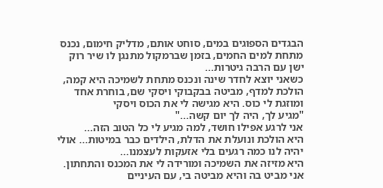הבגדים הספוגים במים, סוחט אותם, מדליק חימום, נכנס מתחת למים החמים, בזמן שברמקול מתנגן לו שיר רוק ישן עם הרבה גיטרות...
כשאני יוצא לחדר שינה ונכנס מתחת לשמיכה היא קמה, הולכת למדף, מביטה בבקבוקי ויסקי שם, בוחרת אחד ומוזגת לי כוס. היא מגישה לי את הכוס ויסקי
"מגיע לך, היה לך יום קשה..."
אני לרגע אפילו חושד, למה מגיע לי כל הטוב הזה...
היא הולכת ונועלת את הדלת, הילדים כבר במיטות... אולי יהיה לנו כמה רגעים בלי אזעקות לעצמנו...
היא מזיזה את השמיכה ומורידה לי את המכנס והתחתון.
אני מביט בה והיא מביטה בי, עם העיניים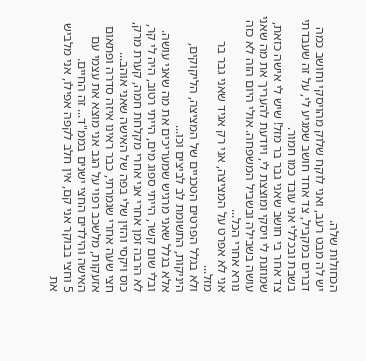הכחולות שלה.
יש לה מבט רעב, ואני לוקח שלוק מהויסקי וחושב כמה דברים במקביל, צד אחד חושב שמגיע לי, על זה שעבדתי בשבת ובכללי אני עובד כמו חמור.
צד אחר בי חושב שאני גבר בר מזל! שיש לי אישה כזאת, שמוזגת לי ויסקי ומוצצת לי, ויודעת להעריך את מה שאני עושה בשבילה ובשביל המשפחה. אולי היום הזה לא כזה נורא אחרי הכל...
אני לא אפרט על המציצה, אני רק אגיד שאני גבר בר מזל...
ולא בגלל הפרטים הטכניים של המציצה, הליקוקים, היניקות, התשומת לב לביצים וכו...
אלא בגלל שאני מרגיש שמעריכים את מה שאני עושה.
ובלי שום קשר, הייתי ספוג מים, הייתי רטוב, היה לי קר, לא הרבה זמן אחרי אני אחרי מקלחת חמה, קערת מרק, כוס ויקסי והזין שלי בפה של האישה שאני אוהב...
חצי שעה אחרי שגמרתי, כבר ראינו איזה סדרה ופתאום אזעקות, מלשכב רפוי על הגב אני מוצא את עצמי עם האישה והילדים החצי ישנים בממ"ד... זה החיים.
5 וחצי בבוקר אני קם, אין חלב לקפה אפילו, אני מלביש את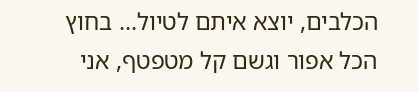הכלבים, יוצא איתם לטיול... בחוץ הכל אפור וגשם קל מטפטף, אני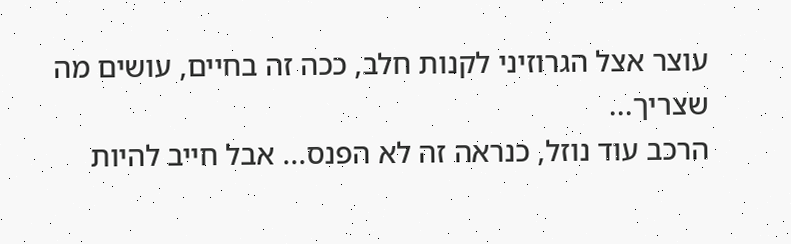עוצר אצל הגרוזיני לקנות חלב, ככה זה בחיים, עושים מה שצריך...
הרכב עוד נוזל, כנראה זה לא הפנס... אבל חייב להיות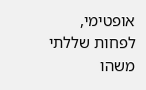אופטימי, לפחות שללתי משהו